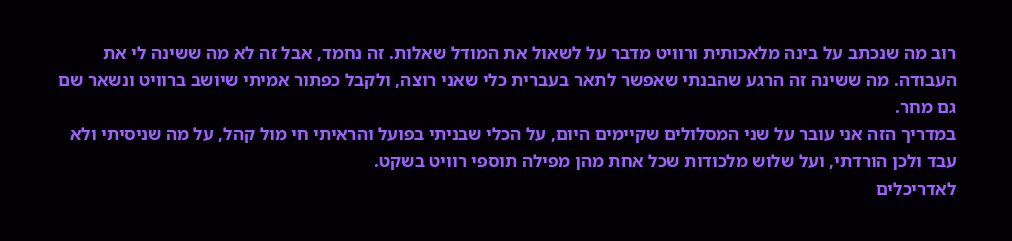רוב מה שנכתב על בינה מלאכותית ורוויט מדבר על לשאול את המודל שאלות. זה נחמד, אבל זה לא מה ששינה לי את העבודה. מה ששינה זה הרגע שהבנתי שאפשר לתאר בעברית כלי שאני רוצה, ולקבל כפתור אמיתי שיושב ברוויט ונשאר שם גם מחר.
במדריך הזה אני עובר על שני המסלולים שקיימים היום, על הכלי שבניתי בפועל והראיתי חי מול קהל, על מה שניסיתי ולא עבד ולכן הורדתי, ועל שלוש מלכודות שכל אחת מהן מפילה תוספי רוויט בשקט.
לאדריכלים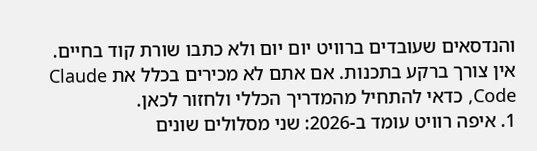והנדסאים שעובדים ברוויט יום יום ולא כתבו שורת קוד בחיים. אין צורך ברקע בתכנות. אם אתם לא מכירים בכלל את Claude Code, כדאי להתחיל מהמדריך הכללי ולחזור לכאן.
1. איפה רוויט עומד ב-2026: שני מסלולים שונים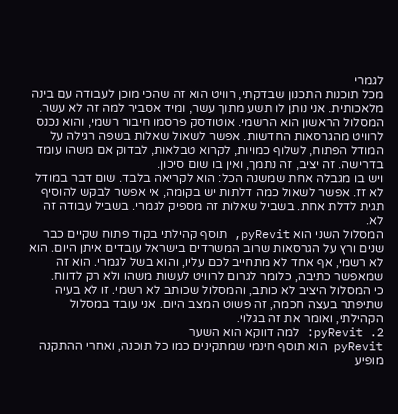לגמרי
מכל תוכנות התכנון שבדקתי, רוויט הוא זה שהכי מוכן לעבודה עם בינה מלאכותית. אני נותן לו תשע מתוך עשר, ומיד אסביר למה זה לא עשר.
המסלול הראשון הוא הרשמי. אוטודסק פרסמו חיבור רשמי, והוא נכנס לרוויט מהגרסאות החדשות. אפשר לשאול שאלות בשפה רגילה על המודל הפתוח, לשלוף כמויות, לקרוא טבלאות, לבדוק אם משהו עומד בדרישה. זה יציב, זה נתמך, ואין בו שום סיכון.
ויש בו מגבלה אחת שמשנה הכל: הוא לקריאה בלבד. שום דבר במודל לא זז. אפשר לשאול כמה דלתות יש בקומה, אי אפשר לבקש להוסיף תגית לדלת אחת. בשביל שאלות זה מספיק לגמרי. בשביל עבודה זה לא.
המסלול השני הוא pyRevit, תוסף קהילתי בקוד פתוח שקיים כבר שנים ורץ על הגרסאות שרוב המשרדים בישראל עובדים איתן היום. הוא לא רשמי, אף אחד לא מתחייב לכם עליו, והוא בשל לגמרי. הוא זה שמאפשר כתיבה, כלומר לגרום לרוויט לעשות משהו ולא רק לדווח.
כי המסלול היציב לא כותב, והמסלול שכותב לא רשמי. זו לא בעיה שתיפתר בעצה חכמה, זה פשוט המצב היום. אני עובד במסלול הקהילתי, ואומר את זה בגלוי.
2. pyRevit: למה דווקא הוא השער
pyRevit הוא תוסף חינמי שמתקינים כמו כל תוכנה, ואחרי ההתקנה מופיע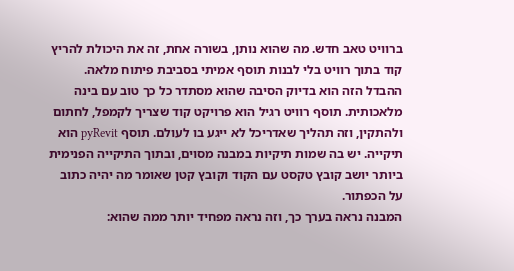ברוויט טאב חדש. מה שהוא נותן, בשורה אחת, זה את היכולת להריץ קוד בתוך רוויט בלי לבנות תוסף אמיתי בסביבת פיתוח מלאה.
ההבדל הזה הוא בדיוק הסיבה שהוא מסתדר כל כך טוב עם בינה מלאכותית. תוסף רוויט רגיל הוא פרויקט קוד שצריך לקמפל, לחתום ולהתקין, וזה תהליך שאדריכל לא ייגע בו לעולם. תוסף pyRevit הוא תיקייה. יש בה שמות תיקיות במבנה מסוים, ובתוך התיקייה הפנימית ביותר יושב קובץ טקסט עם הקוד וקובץ קטן שאומר מה יהיה כתוב על הכפתור.
המבנה נראה בערך כך, וזה נראה מפחיד יותר ממה שהוא: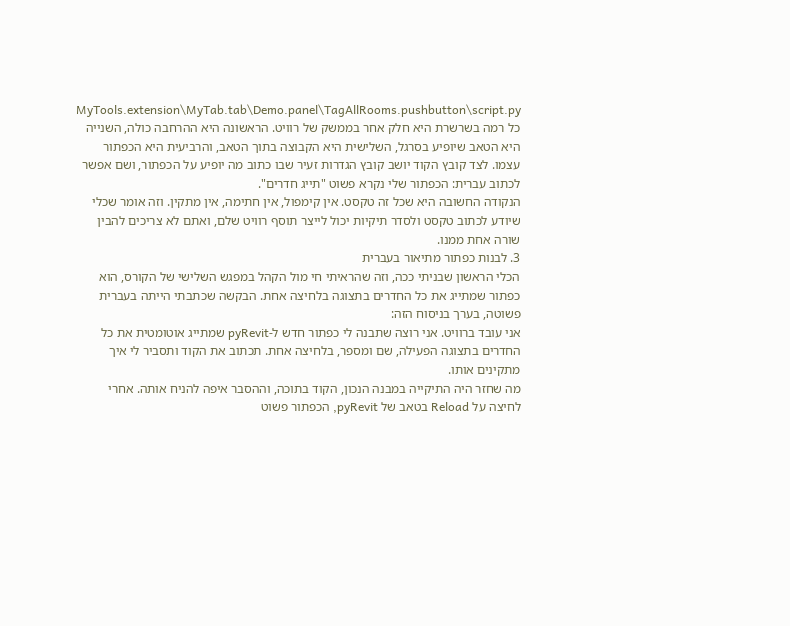MyTools.extension\MyTab.tab\Demo.panel\TagAllRooms.pushbutton\script.py
כל רמה בשרשרת היא חלק אחר בממשק של רוויט. הראשונה היא ההרחבה כולה, השנייה היא הטאב שיופיע בסרגל, השלישית היא הקבוצה בתוך הטאב, והרביעית היא הכפתור עצמו. לצד קובץ הקוד יושב קובץ הגדרות זעיר שבו כתוב מה יופיע על הכפתור, ושם אפשר לכתוב עברית: הכפתור שלי נקרא פשוט "תייג חדרים".
הנקודה החשובה היא שכל זה טקסט. אין קימפול, אין חתימה, אין מתקין. וזה אומר שכלי שיודע לכתוב טקסט ולסדר תיקיות יכול לייצר תוסף רוויט שלם, ואתם לא צריכים להבין שורה אחת ממנו.
3. לבנות כפתור מתיאור בעברית
הכלי הראשון שבניתי ככה, וזה שהראיתי חי מול הקהל במפגש השלישי של הקורס, הוא כפתור שמתייג את כל החדרים בתצוגה בלחיצה אחת. הבקשה שכתבתי הייתה בעברית פשוטה, בערך בניסוח הזה:
אני עובד ברוויט. אני רוצה שתבנה לי כפתור חדש ל-pyRevit שמתייג אוטומטית את כל החדרים בתצוגה הפעילה, שם ומספר, בלחיצה אחת. תכתוב את הקוד ותסביר לי איך מתקינים אותו.
מה שחזר היה התיקייה במבנה הנכון, הקוד בתוכה, וההסבר איפה להניח אותה. אחרי לחיצה על Reload בטאב של pyRevit, הכפתור פשוט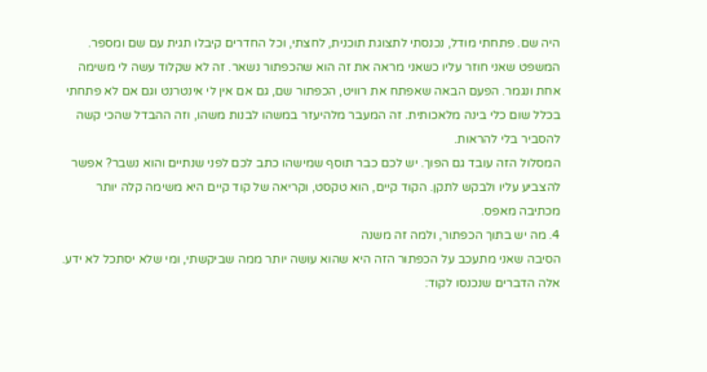היה שם. פתחתי מודל, נכנסתי לתצוגת תוכנית, לחצתי, וכל החדרים קיבלו תגית עם שם ומספר.
המשפט שאני חוזר עליו כשאני מראה את זה הוא שהכפתור נשאר. זה לא שקלוד עשה לי משימה אחת ונגמר. הפעם הבאה שאפתח את רוויט, הכפתור שם, גם אם אין לי אינטרנט וגם אם לא פתחתי בכלל שום כלי בינה מלאכותית. זה המעבר מלהיעזר במשהו לבנות משהו, וזה ההבדל שהכי קשה להסביר בלי להראות.
המסלול הזה עובד גם הפוך. יש לכם כבר תוסף שמישהו כתב לכם לפני שנתיים והוא נשבר? אפשר להצביע עליו ולבקש לתקן. הקוד קיים, הוא טקסט, וקריאה של קוד קיים היא משימה קלה יותר מכתיבה מאפס.
4. מה יש בתוך הכפתור, ולמה זה משנה
הסיבה שאני מתעכב על הכפתור הזה היא שהוא עושה יותר ממה שביקשתי, ומי שלא יסתכל לא ידע. אלה הדברים שנכנסו לקוד: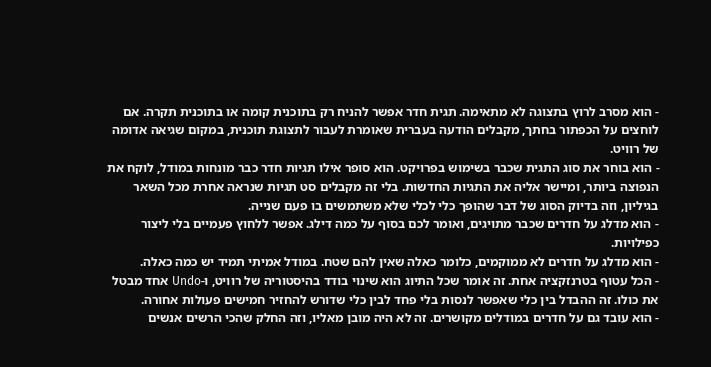- הוא מסרב לרוץ בתצוגה לא מתאימה. תגית חדר אפשר להניח רק בתוכנית קומה או בתוכנית תקרה. אם לוחצים על הכפתור בחתך, מקבלים הודעה בעברית שאומרת לעבור לתצוגת תוכנית, במקום שגיאה אדומה של רוויט.
- הוא בוחר את סוג התגית שכבר בשימוש בפרויקט. הוא סופר אילו תגיות חדר כבר מונחות במודל, לוקח את הנפוצה ביותר, ומיישר אליה את התגיות החדשות. בלי זה מקבלים סט תגיות שנראה אחרת מכל השאר בגיליון, וזה בדיוק הסוג של דבר שהופך כלי לכלי שלא משתמשים בו פעם שנייה.
- הוא מדלג על חדרים שכבר מתויגים, ואומר לכם בסוף על כמה דילג. אפשר ללחוץ פעמיים בלי ליצור כפילויות.
- הוא מדלג על חדרים לא ממוקמים, כלומר כאלה שאין להם שטח. במודל אמיתי תמיד יש כמה כאלה.
- הכל עטוף בטרנזקציה אחת. זה אומר שכל התיוג הוא שינוי בודד בהיסטוריה של רוויט, ו-Undo אחד מבטל את כולו. זה ההבדל בין כלי שאפשר לנסות בלי פחד לבין כלי שדורש להחזיר חמישים פעולות אחורה.
- הוא עובד גם על חדרים במודלים מקושרים. זה לא היה מובן מאליו, וזה החלק שהכי הרשים אנשים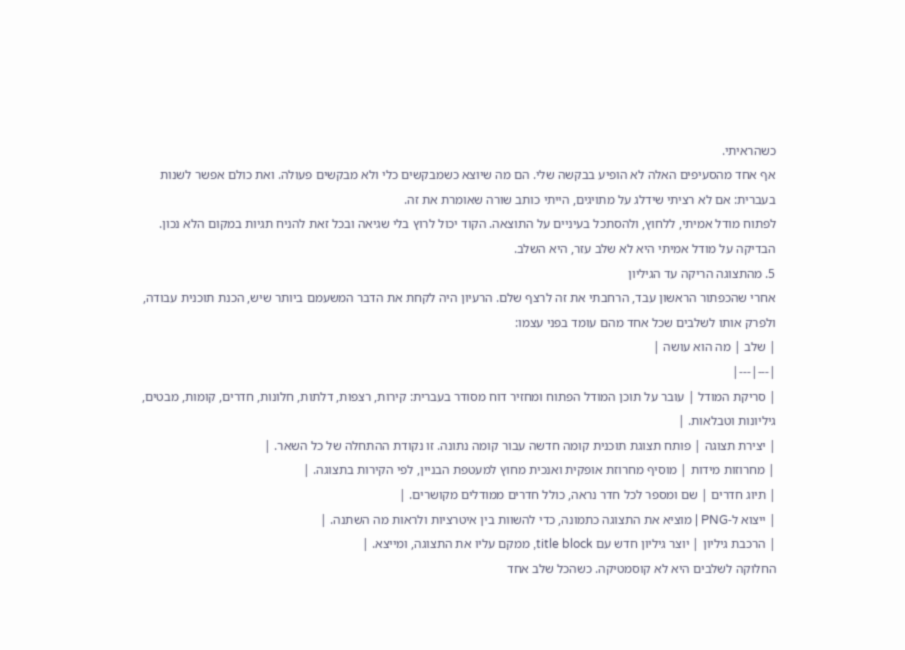כשהראיתי.
אף אחד מהסעיפים האלה לא הופיע בבקשה שלי. הם מה שיוצא כשמבקשים כלי ולא מבקשים פעולה. ואת כולם אפשר לשנות בעברית: אם לא רציתי שידלג על מתויגים, הייתי כותב שורה שאומרת את זה.
לפתוח מודל אמיתי, ללחוץ, ולהסתכל בעיניים על התוצאה. הקוד יכול לרוץ בלי שגיאה ובכל זאת להניח תגיות במקום הלא נכון. הבדיקה על מודל אמיתי היא לא שלב עזר, היא השלב.
5. מהתצוגה הריקה עד הגיליון
אחרי שהכפתור הראשון עבד, הרחבתי את זה לרצף שלם. הרעיון היה לקחת את הדבר המשעמם ביותר שיש, הכנת תוכנית עבודה, ולפרק אותו לשלבים שכל אחד מהם עומד בפני עצמו:
| שלב | מה הוא עושה |
|---|---|
| סריקת המודל | עובר על תוכן המודל הפתוח ומחזיר דוח מסודר בעברית: קירות, רצפות, דלתות, חלונות, חדרים, קומות, מבטים, גיליונות וטבלאות. |
| יצירת תצוגה | פותח תצוגת תוכנית קומה חדשה עבור קומה נתונה. זו נקודת ההתחלה של כל השאר. |
| מחרוזות מידות | מוסיף מחרוזת אופקית ואנכית מחוץ למעטפת הבניין, לפי הקירות בתצוגה. |
| תיוג חדרים | שם ומספר לכל חדר נראה, כולל חדרים ממודלים מקושרים. |
| ייצוא ל-PNG | מוציא את התצוגה כתמונה, כדי להשוות בין איטרציות ולראות מה השתנה. |
| הרכבת גיליון | יוצר גיליון חדש עם title block, ממקם עליו את התצוגה, ומייצא. |
החלוקה לשלבים היא לא קוסמטיקה. כשהכל שלב אחד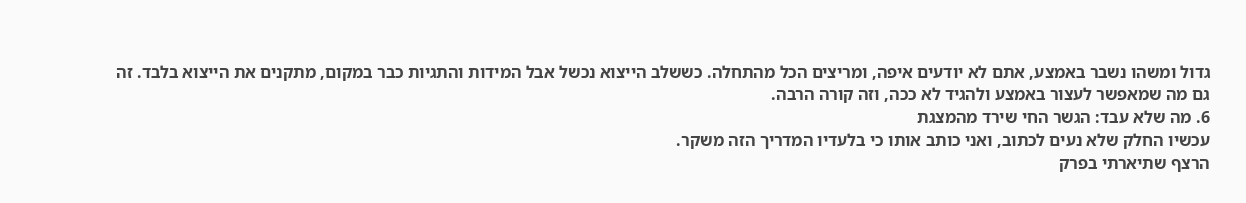גדול ומשהו נשבר באמצע, אתם לא יודעים איפה, ומריצים הכל מהתחלה. כששלב הייצוא נכשל אבל המידות והתגיות כבר במקום, מתקנים את הייצוא בלבד. זה גם מה שמאפשר לעצור באמצע ולהגיד לא ככה, וזה קורה הרבה.
6. מה שלא עבד: הגשר החי שירד מהמצגת
עכשיו החלק שלא נעים לכתוב, ואני כותב אותו כי בלעדיו המדריך הזה משקר.
הרצף שתיארתי בפרק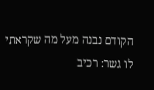הקודם נבנה מעל מה שקראתי לו גשר: רכיב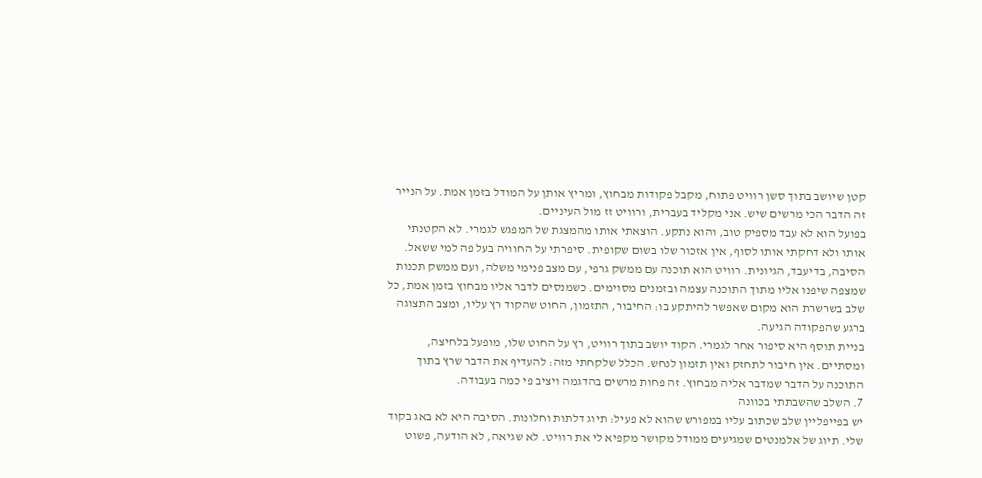קטן שיושב בתוך סשן רוויט פתוח, מקבל פקודות מבחוץ, ומריץ אותן על המודל בזמן אמת. על הנייר זה הדבר הכי מרשים שיש. אני מקליד בעברית, ורוויט זז מול העיניים.
בפועל הוא לא עבד מספיק טוב, והוא נתקע. הוצאתי אותו מהמצגת של המפגש לגמרי. לא הקטנתי אותו ולא דחקתי אותו לסוף, אין אזכור שלו בשום שקופית. סיפרתי על החוויה בעל פה למי ששאל.
הסיבה, בדיעבד, הגיונית. רוויט הוא תוכנה עם ממשק גרפי, עם מצב פנימי משלה, ועם ממשק תכנות שמצפה שיפנו אליו מתוך התוכנה עצמה ובזמנים מסוימים. כשמנסים לדבר אליו מבחוץ בזמן אמת, כל שלב בשרשרת הוא מקום שאפשר להיתקע בו: החיבור, התזמון, החוט שהקוד רץ עליו, ומצב התצוגה ברגע שהפקודה הגיעה.
בניית תוסף היא סיפור אחר לגמרי. הקוד יושב בתוך רוויט, רץ על החוט שלו, מופעל בלחיצה, ומסתיים. אין חיבור לתחזק ואין תזמון לנחש. הכלל שלקחתי מזה: להעדיף את הדבר שרץ בתוך התוכנה על הדבר שמדבר אליה מבחוץ. זה פחות מרשים בהדגמה ויציב פי כמה בעבודה.
7. השלב שהשבתתי בכוונה
יש בפייפליין שלב שכתוב עליו במפורש שהוא לא פעיל: תיוג דלתות וחלונות. הסיבה היא לא באג בקוד שלי. תיוג של אלמנטים שמגיעים ממודל מקושר מקפיא לי את רוויט. לא שגיאה, לא הודעה, פשוט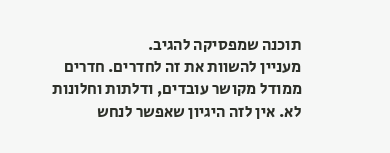תוכנה שמפסיקה להגיב.
מעניין להשוות את זה לחדרים. חדרים ממודל מקושר עובדים, ודלתות וחלונות לא. אין לזה היגיון שאפשר לנחש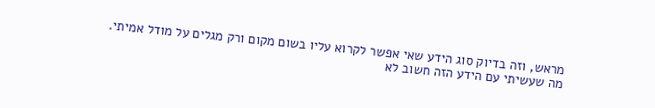מראש, וזה בדיוק סוג הידע שאי אפשר לקרוא עליו בשום מקום ורק מגלים על מודל אמיתי.
מה שעשיתי עם הידע הזה חשוב לא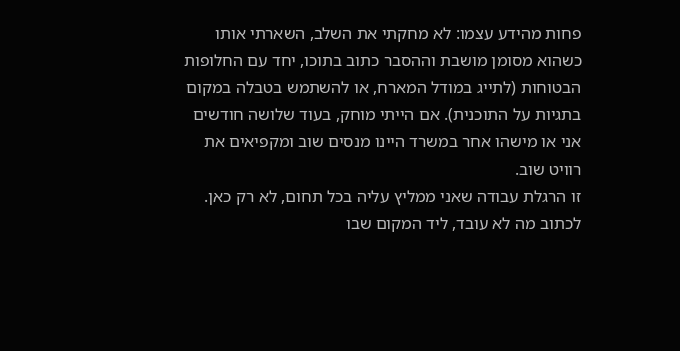פחות מהידע עצמו: לא מחקתי את השלב, השארתי אותו כשהוא מסומן מושבת וההסבר כתוב בתוכו, יחד עם החלופות הבטוחות (לתייג במודל המארח, או להשתמש בטבלה במקום בתגיות על התוכנית). אם הייתי מוחק, בעוד שלושה חודשים אני או מישהו אחר במשרד היינו מנסים שוב ומקפיאים את רוויט שוב.
זו הרגלת עבודה שאני ממליץ עליה בכל תחום, לא רק כאן. לכתוב מה לא עובד, ליד המקום שבו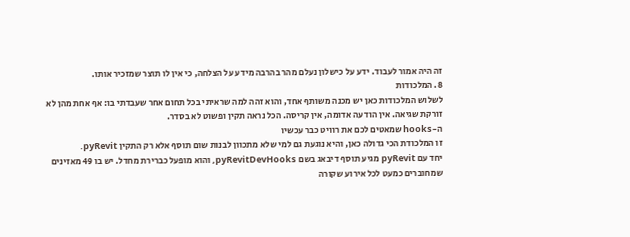זה היה אמור לעבוד. ידע על כישלון נעלם מהר בהרבה מידע על הצלחה, כי אין לו תוצר שמזכיר אותו.
8. המלכודות
לשלוש המלכודות כאן יש מכנה משותף אחד, והוא זהה למה שראיתי בכל תחום אחר שעבדתי בו: אף אחת מהן לא זורקת שגיאה. אין הודעה אדומה, אין קריסה. הכל נראה תקין ופשוט לא בסדר.
ה-hooks שמאטים לכם את רוויט כבר עכשיו
זו המלכודת הכי גדולה כאן, והיא נוגעת גם למי שלא מתכוון לבנות שום תוסף אלא רק התקין pyRevit.
יחד עם pyRevit מגיע תוסף דיבאג בשם pyRevitDevHooks, והוא מופעל כברירת מחדל. יש בו 49 מאזינים שמחוברים כמעט לכל אירוע שקורה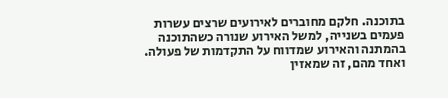בתוכנה. חלקם מחוברים לאירועים שרצים עשרות פעמים בשנייה, למשל האירוע שנורה כשהתוכנה בהמתנה והאירוע שמדווח על התקדמות של פעולה. ואחד מהם, זה שמאזין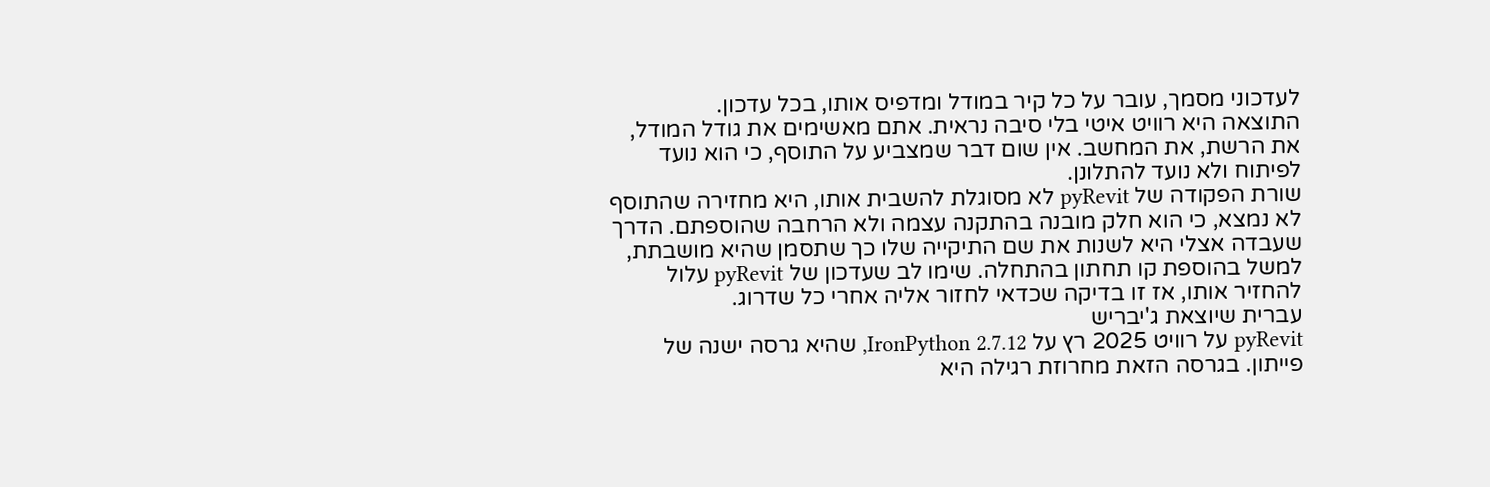לעדכוני מסמך, עובר על כל קיר במודל ומדפיס אותו, בכל עדכון.
התוצאה היא רוויט איטי בלי סיבה נראית. אתם מאשימים את גודל המודל, את הרשת, את המחשב. אין שום דבר שמצביע על התוסף, כי הוא נועד לפיתוח ולא נועד להתלונן.
שורת הפקודה של pyRevit לא מסוגלת להשבית אותו, היא מחזירה שהתוסף לא נמצא, כי הוא חלק מובנה בהתקנה עצמה ולא הרחבה שהוספתם. הדרך שעבדה אצלי היא לשנות את שם התיקייה שלו כך שתסמן שהיא מושבתת, למשל בהוספת קו תחתון בהתחלה. שימו לב שעדכון של pyRevit עלול להחזיר אותו, אז זו בדיקה שכדאי לחזור אליה אחרי כל שדרוג.
עברית שיוצאת ג'יבריש
pyRevit על רוויט 2025 רץ על IronPython 2.7.12, שהיא גרסה ישנה של פייתון. בגרסה הזאת מחרוזת רגילה היא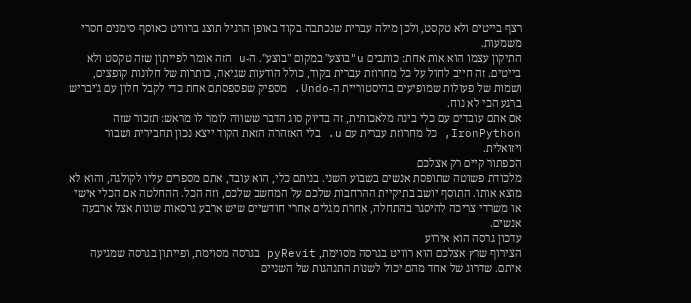רצף בייטים ולא טקסט, ולכן מילה עברית שנכתבה בקוד באופן הרגיל תוצג ברוויט כאוסף סימנים חסרי משמעות.
התיקון עצמו הוא אות אחת: כותבים u"בוצע" במקום "בוצע". ה-u הזה אומר לפייתון שזה טקסט ולא בייטים. זה חייב לחול על כל מחרוזת עברית בקוד, כולל הודעות שגיאה, כותרות של חלונות קופצים, ושמות של פעולות שמופיעים בהיסטוריית ה-Undo. מספיק שפספסתם אחת כדי לקבל חלון עם ג'יבריש ברגע הכי לא נוח.
אם אתם עובדים עם כלי בינה מלאכותית, זה בדיוק סוג הדבר ששווה לומר לו מראש: תזכור שזה IronPython, כל מחרוזת עברית עם u. בלי האזהרה הזאת הקוד ייצא נכון תחבירית ושבור ויזואלית.
הכפתור קיים רק אצלכם
מלכודת פשוטה שתופסת אנשים בשבוע השני. בניתם כלי, הוא עובד, אתם מספרים עליו לקולגה, והוא לא מוצא אותו. התוסף יושב בתיקיית ההרחבות שלכם על המחשב שלכם, וזה הכל. ההחלטה אם הכלי אישי או משרדי צריכה להיסגר בהתחלה, אחרת מגלים אחרי חודשיים שיש ארבע גרסאות שונות אצל ארבעה אנשים.
עדכון גרסה הוא אירוע
הצירוף שרץ אצלכם הוא רוויט בגרסה מסוימת, pyRevit בגרסה מסוימת, ופייתון בגרסה שמגיעה איתם. שדרוג של אחד מהם יכול לשנות התנהגות של השניים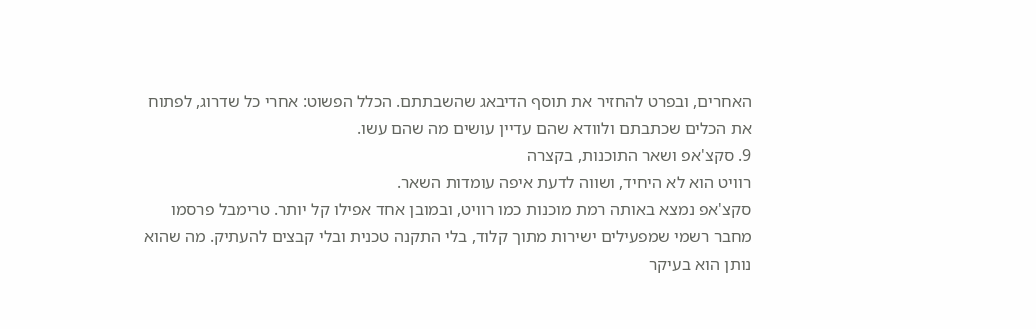האחרים, ובפרט להחזיר את תוסף הדיבאג שהשבתתם. הכלל הפשוט: אחרי כל שדרוג, לפתוח את הכלים שכתבתם ולוודא שהם עדיין עושים מה שהם עשו.
9. סקצ'אפ ושאר התוכנות, בקצרה
רוויט הוא לא היחיד, ושווה לדעת איפה עומדות השאר.
סקצ'אפ נמצא באותה רמת מוכנות כמו רוויט, ובמובן אחד אפילו קל יותר. טרימבל פרסמו מחבר רשמי שמפעילים ישירות מתוך קלוד, בלי התקנה טכנית ובלי קבצים להעתיק. מה שהוא נותן הוא בעיקר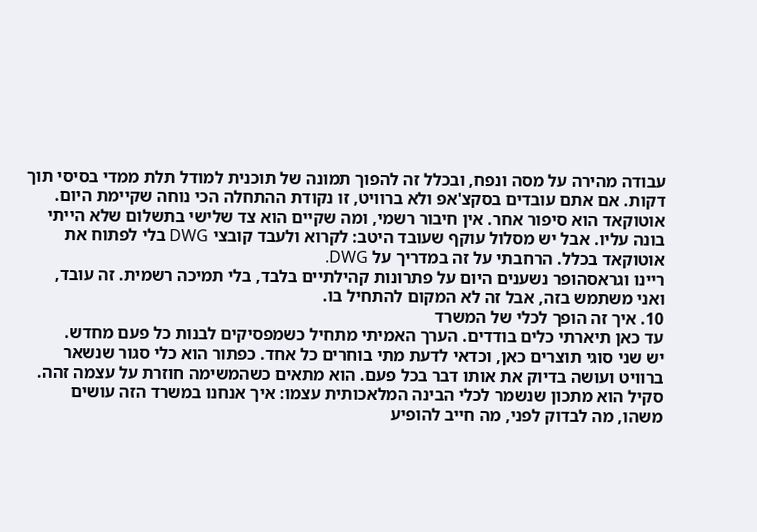עבודה מהירה על מסה ונפח, ובכלל זה להפוך תמונה של תוכנית למודל תלת ממדי בסיסי תוך דקות. אם אתם עובדים בסקצ'אפ ולא ברוויט, זו נקודת ההתחלה הכי נוחה שקיימת היום.
אוטוקאד הוא סיפור אחר. אין חיבור רשמי, ומה שקיים הוא צד שלישי בתשלום שלא הייתי בונה עליו. אבל יש מסלול עוקף שעובד היטב: לקרוא ולעבד קובצי DWG בלי לפתוח את אוטוקאד בכלל. הרחבתי על זה במדריך על DWG.
ריינו וגראסהופר נשענים היום על פתרונות קהילתיים בלבד, בלי תמיכה רשמית. זה עובד, ואני משתמש בזה, אבל זה לא המקום להתחיל בו.
10. איך זה הופך לכלי של המשרד
עד כאן תיארתי כלים בודדים. הערך האמיתי מתחיל כשמפסיקים לבנות כל פעם מחדש.
יש שני סוגי תוצרים כאן, וכדאי לדעת מתי בוחרים כל אחד. כפתור הוא כלי סגור שנשאר ברוויט ועושה בדיוק את אותו דבר בכל פעם. הוא מתאים כשהמשימה חוזרת על עצמה זהה. סקיל הוא מתכון שנשמר לכלי הבינה המלאכותית עצמו: איך אנחנו במשרד הזה עושים משהו, מה לבדוק לפני, מה חייב להופיע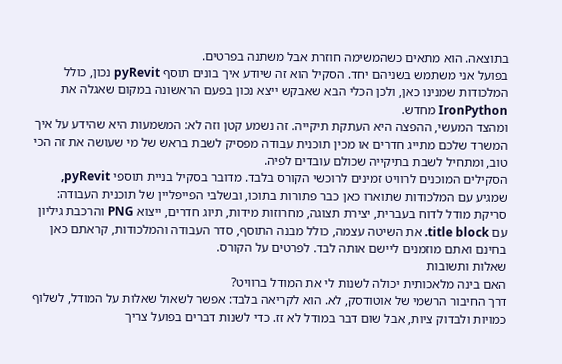בתוצאה. הוא מתאים כשהמשימה חוזרת אבל משתנה בפרטים.
בפועל אני משתמש בשניהם יחד. הסקיל הוא זה שיודע איך בונים תוסף pyRevit נכון, כולל המלכודות שמנינו כאן, ולכן הכלי הבא שאבקש ייצא נכון בפעם הראשונה במקום שאגלה את IronPython מחדש.
ומהצד המעשי, ההפצה היא העתקת תיקייה. זה נשמע קטן וזה לא: המשמעות היא שהידע על איך המשרד שלכם מתייג חדרים או מכין תוכנית עבודה מפסיק לשבת בראש של מי שעושה את זה הכי טוב, ומתחיל לשבת בתיקייה שכולם עובדים לפיה.
הסקילים המוכנים לרוויט זמינים לרוכשי הקורס בלבד. מדובר בסקיל בניית תוספי pyRevit, שמגיע עם המלכודות שתוארו כאן כבר פתורות בתוכו, ובשלבי הפייפליין של תוכנית העבודה: סריקת מודל לדוח בעברית, יצירת תצוגה, מחרוזות מידות, תיוג חדרים, ייצוא PNG והרכבת גיליון עם title block. את השיטה עצמה, כולל מבנה התוסף, סדר העבודה והמלכודות, קראתם כאן בחינם ואתם מוזמנים ליישם אותה לבד. לפרטים על הקורס.
שאלות ותשובות
האם בינה מלאכותית יכולה לשנות לי את המודל ברוויט?
דרך החיבור הרשמי של אוטודסק, לא. הוא לקריאה בלבד: אפשר לשאול שאלות על המודל, לשלוף כמויות ולבדוק ציות, אבל שום דבר במודל לא זז. כדי לשנות דברים בפועל צריך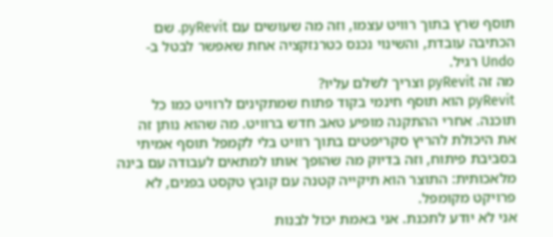תוסף שרץ בתוך רוויט עצמו, וזה מה שעושים עם pyRevit. שם הכתיבה עובדת, והשינוי נכנס כטרנזקציה אחת שאפשר לבטל ב-Undo רגיל.
מה זה pyRevit וצריך לשלם עליו?
pyRevit הוא תוסף חינמי בקוד פתוח שמתקינים לרוויט כמו כל תוכנה. אחרי ההתקנה מופיע טאב חדש ברוויט. מה שהוא נותן זה את היכולת להריץ סקריפטים בתוך רוויט בלי לקמפל תוסף אמיתי בסביבת פיתוח, וזה בדיוק מה שהופך אותו למתאים לעבודה עם בינה מלאכותית: התוצר הוא תיקייה קטנה עם קובץ טקסט בפנים, לא פרויקט מקומפל.
אני לא יודע לתכנת. אני באמת יכול לבנות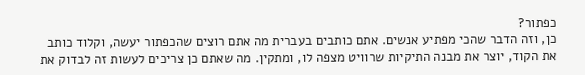כפתור?
כן, וזה הדבר שהכי מפתיע אנשים. אתם כותבים בעברית מה אתם רוצים שהכפתור יעשה, וקלוד כותב את הקוד, יוצר את מבנה התיקיות שרוויט מצפה לו, ומתקין. מה שאתם כן צריכים לעשות זה לבדוק את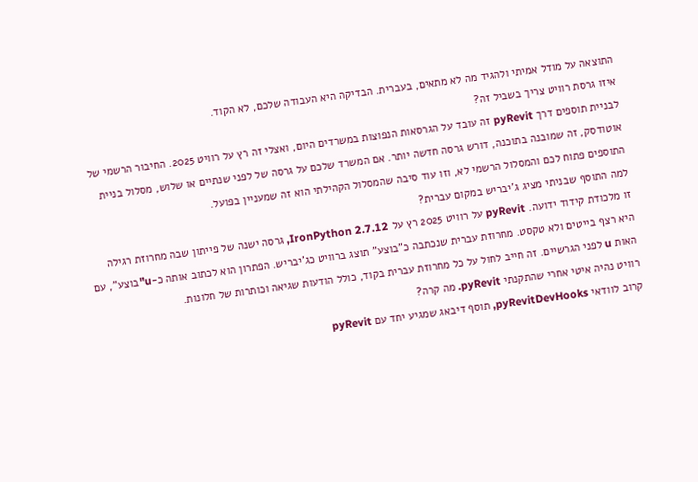התוצאה על מודל אמיתי ולהגיד מה לא מתאים, בעברית. הבדיקה היא העבודה שלכם, לא הקוד.
איזו גרסת רוויט צריך בשביל זה?
לבניית תוספים דרך pyRevit זה עובד על הגרסאות הנפוצות במשרדים היום, ואצלי זה רץ על רוויט 2025. החיבור הרשמי של אוטודסק, זה שמובנה בתוכנה, דורש גרסה חדשה יותר. אם המשרד שלכם על גרסה של לפני שנתיים או שלוש, מסלול בניית התוספים פתוח לכם והמסלול הרשמי לא, וזו עוד סיבה שהמסלול הקהילתי הוא זה שמעניין בפועל.
למה התוסף שבניתי מציג ג'יבריש במקום עברית?
זו מלכודת קידוד ידועה. pyRevit על רוויט 2025 רץ על IronPython 2.7.12, גרסה ישנה של פייתון שבה מחרוזת רגילה היא רצף בייטים ולא טקסט. מחרוזת עברית שנכתבה כ"בוצע" תוצג ברוויט כג'יבריש. הפתרון הוא לכתוב אותה כ-u"בוצע", עם האות u לפני הגרשיים. זה חייב לחול על כל מחרוזת עברית בקוד, כולל הודעות שגיאה וכותרות של חלונות.
רוויט נהיה איטי אחרי שהתקנתי pyRevit. מה קרה?
קרוב לוודאי pyRevitDevHooks, תוסף דיבאג שמגיע יחד עם pyRevit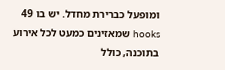ומופעל כברירת מחדל. יש בו 49 hooks שמאזינים כמעט לכל אירוע בתוכנה, כולל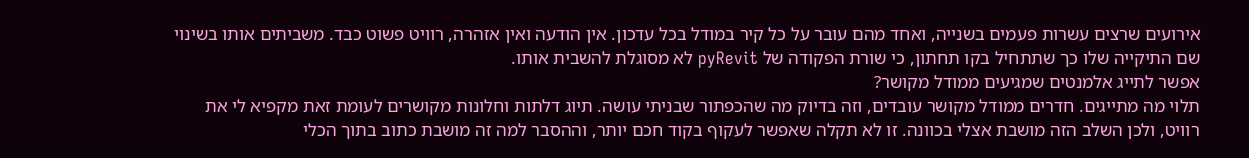אירועים שרצים עשרות פעמים בשנייה, ואחד מהם עובר על כל קיר במודל בכל עדכון. אין הודעה ואין אזהרה, רוויט פשוט כבד. משביתים אותו בשינוי שם התיקייה שלו כך שתתחיל בקו תחתון, כי שורת הפקודה של pyRevit לא מסוגלת להשבית אותו.
אפשר לתייג אלמנטים שמגיעים ממודל מקושר?
תלוי מה מתייגים. חדרים ממודל מקושר עובדים, וזה בדיוק מה שהכפתור שבניתי עושה. תיוג דלתות וחלונות מקושרים לעומת זאת מקפיא לי את רוויט, ולכן השלב הזה מושבת אצלי בכוונה. זו לא תקלה שאפשר לעקוף בקוד חכם יותר, וההסבר למה זה מושבת כתוב בתוך הכלי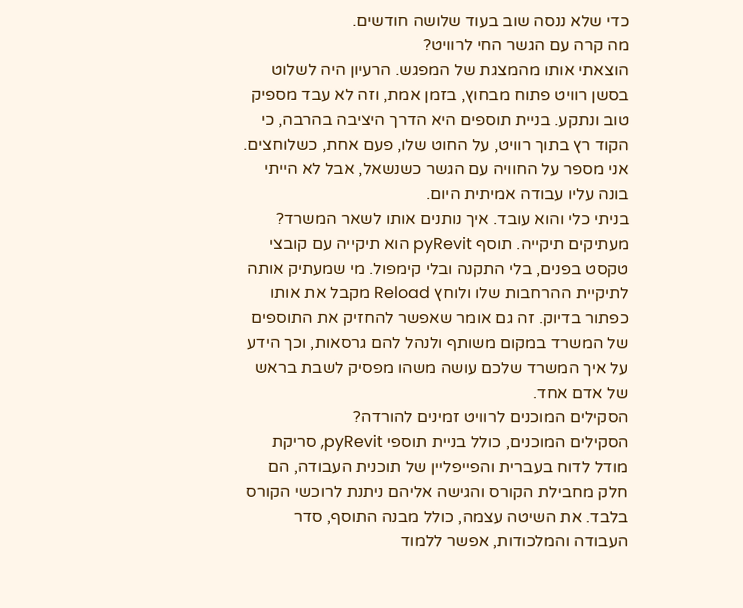כדי שלא ננסה שוב בעוד שלושה חודשים.
מה קרה עם הגשר החי לרוויט?
הוצאתי אותו מהמצגת של המפגש. הרעיון היה לשלוט בסשן רוויט פתוח מבחוץ, בזמן אמת, וזה לא עבד מספיק טוב ונתקע. בניית תוספים היא הדרך היציבה בהרבה, כי הקוד רץ בתוך רוויט, על החוט שלו, פעם אחת, כשלוחצים. אני מספר על החוויה עם הגשר כשנשאל, אבל לא הייתי בונה עליו עבודה אמיתית היום.
בניתי כלי והוא עובד. איך נותנים אותו לשאר המשרד?
מעתיקים תיקייה. תוסף pyRevit הוא תיקייה עם קובצי טקסט בפנים, בלי התקנה ובלי קימפול. מי שמעתיק אותה לתיקיית ההרחבות שלו ולוחץ Reload מקבל את אותו כפתור בדיוק. זה גם אומר שאפשר להחזיק את התוספים של המשרד במקום משותף ולנהל להם גרסאות, וכך הידע על איך המשרד שלכם עושה משהו מפסיק לשבת בראש של אדם אחד.
הסקילים המוכנים לרוויט זמינים להורדה?
הסקילים המוכנים, כולל בניית תוספי pyRevit, סריקת מודל לדוח בעברית והפייפליין של תוכנית העבודה, הם חלק מחבילת הקורס והגישה אליהם ניתנת לרוכשי הקורס בלבד. את השיטה עצמה, כולל מבנה התוסף, סדר העבודה והמלכודות, אפשר ללמוד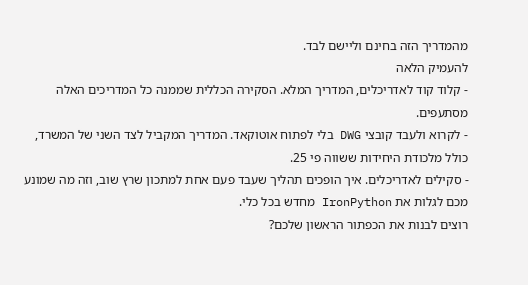מהמדריך הזה בחינם וליישם לבד.
להעמיק הלאה
- קלוד קוד לאדריכלים, המדריך המלא. הסקירה הכללית שממנה כל המדריכים האלה מסתעפים.
- לקרוא ולעבד קובצי DWG בלי לפתוח אוטוקאד. המדריך המקביל לצד השני של המשרד, כולל מלכודת היחידות ששווה פי 25.
- סקילים לאדריכלים. איך הופכים תהליך שעבד פעם אחת למתכון שרץ שוב, וזה מה שמונע מכם לגלות את IronPython מחדש בכל כלי.
רוצים לבנות את הכפתור הראשון שלכם?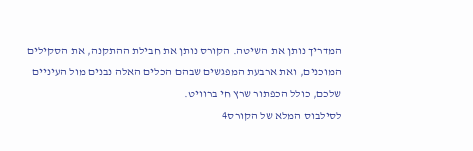המדריך נותן את השיטה. הקורס נותן את חבילת ההתקנה, את הסקילים המוכנים, ואת ארבעת המפגשים שבהם הכלים האלה נבנים מול העיניים שלכם, כולל הכפתור שרץ חי ברוויט.
לסילבוס המלא של הקורס4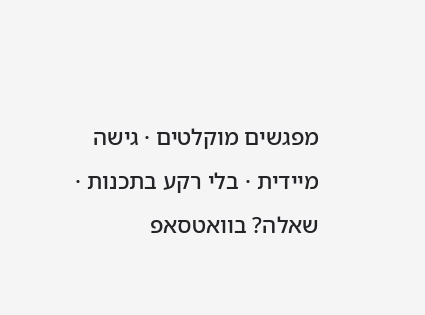מפגשים מוקלטים · גישה מיידית · בלי רקע בתכנות · שאלה? בוואטסאפ